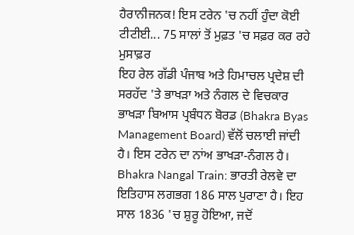ਹੈਰਾਨੀਜਨਕ! ਇਸ ਟਰੇਨ 'ਚ ਨਹੀਂ ਹੁੰਦਾ ਕੋਈ ਟੀਟੀਈ... 75 ਸਾਲਾਂ ਤੋਂ ਮੁਫ਼ਤ 'ਚ ਸਫ਼ਰ ਕਰ ਰਹੇ ਮੁਸਾਫ਼ਰ
ਇਹ ਰੇਲ ਗੱਡੀ ਪੰਜਾਬ ਅਤੇ ਹਿਮਾਚਲ ਪ੍ਰਦੇਸ਼ ਦੀ ਸਰਹੱਦ 'ਤੇ ਭਾਖੜਾ ਅਤੇ ਨੰਗਲ ਦੇ ਵਿਚਕਾਰ ਭਾਖੜਾ ਬਿਆਸ ਪ੍ਰਬੰਧਨ ਬੋਰਡ (Bhakra Byas Management Board) ਵੱਲੋਂ ਚਲਾਈ ਜਾਂਦੀ ਹੈ। ਇਸ ਟਰੇਨ ਦਾ ਨਾਂਅ ਭਾਖੜਾ-ਨੰਗਲ ਹੈ।
Bhakra Nangal Train: ਭਾਰਤੀ ਰੇਲਵੇ ਦਾ ਇਤਿਹਾਸ ਲਗਭਗ 186 ਸਾਲ ਪੁਰਾਣਾ ਹੈ। ਇਹ ਸਾਲ 1836 'ਚ ਸ਼ੁਰੂ ਹੋਇਆ, ਜਦੋਂ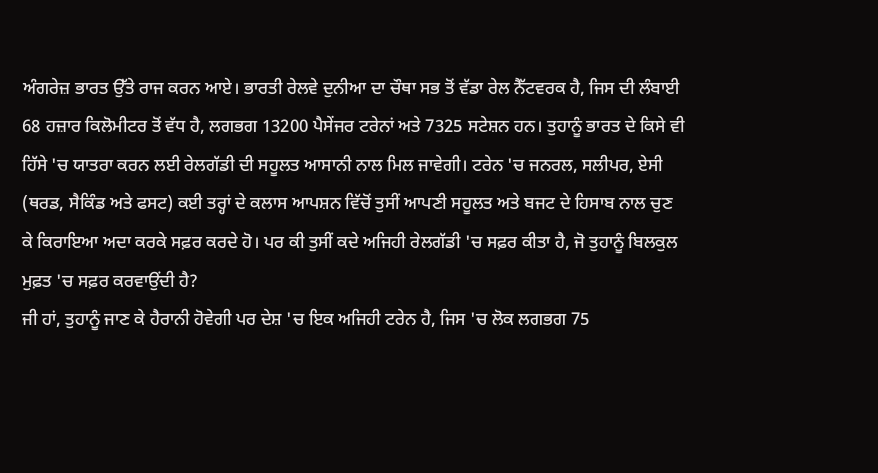ਅੰਗਰੇਜ਼ ਭਾਰਤ ਉੱਤੇ ਰਾਜ ਕਰਨ ਆਏ। ਭਾਰਤੀ ਰੇਲਵੇ ਦੁਨੀਆ ਦਾ ਚੌਥਾ ਸਭ ਤੋਂ ਵੱਡਾ ਰੇਲ ਨੈੱਟਵਰਕ ਹੈ, ਜਿਸ ਦੀ ਲੰਬਾਈ 68 ਹਜ਼ਾਰ ਕਿਲੋਮੀਟਰ ਤੋਂ ਵੱਧ ਹੈ, ਲਗਭਗ 13200 ਪੈਸੇਂਜਰ ਟਰੇਨਾਂ ਅਤੇ 7325 ਸਟੇਸ਼ਨ ਹਨ। ਤੁਹਾਨੂੰ ਭਾਰਤ ਦੇ ਕਿਸੇ ਵੀ ਹਿੱਸੇ 'ਚ ਯਾਤਰਾ ਕਰਨ ਲਈ ਰੇਲਗੱਡੀ ਦੀ ਸਹੂਲਤ ਆਸਾਨੀ ਨਾਲ ਮਿਲ ਜਾਵੇਗੀ। ਟਰੇਨ 'ਚ ਜਨਰਲ, ਸਲੀਪਰ, ਏਸੀ (ਥਰਡ, ਸੈਕਿੰਡ ਅਤੇ ਫਸਟ) ਕਈ ਤਰ੍ਹਾਂ ਦੇ ਕਲਾਸ ਆਪਸ਼ਨ ਵਿੱਚੋਂ ਤੁਸੀਂ ਆਪਣੀ ਸਹੂਲਤ ਅਤੇ ਬਜਟ ਦੇ ਹਿਸਾਬ ਨਾਲ ਚੁਣ ਕੇ ਕਿਰਾਇਆ ਅਦਾ ਕਰਕੇ ਸਫ਼ਰ ਕਰਦੇ ਹੋ। ਪਰ ਕੀ ਤੁਸੀਂ ਕਦੇ ਅਜਿਹੀ ਰੇਲਗੱਡੀ 'ਚ ਸਫ਼ਰ ਕੀਤਾ ਹੈ, ਜੋ ਤੁਹਾਨੂੰ ਬਿਲਕੁਲ ਮੁਫ਼ਤ 'ਚ ਸਫ਼ਰ ਕਰਵਾਉਂਦੀ ਹੈ?
ਜੀ ਹਾਂ, ਤੁਹਾਨੂੰ ਜਾਣ ਕੇ ਹੈਰਾਨੀ ਹੋਵੇਗੀ ਪਰ ਦੇਸ਼ 'ਚ ਇਕ ਅਜਿਹੀ ਟਰੇਨ ਹੈ, ਜਿਸ 'ਚ ਲੋਕ ਲਗਭਗ 75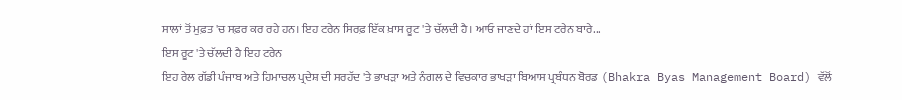ਸਾਲਾਂ ਤੋਂ ਮੁਫ਼ਤ 'ਚ ਸਫ਼ਰ ਕਰ ਰਹੇ ਹਨ। ਇਹ ਟਰੇਨ ਸਿਰਫ਼ ਇੱਕ ਖ਼ਾਸ ਰੂਟ 'ਤੇ ਚੱਲਦੀ ਹੈ। ਆਓ ਜਾਣਦੇ ਹਾਂ ਇਸ ਟਰੇਨ ਬਾਰੇ...
ਇਸ ਰੂਟ 'ਤੇ ਚੱਲਦੀ ਹੈ ਇਹ ਟਰੇਨ
ਇਹ ਰੇਲ ਗੱਡੀ ਪੰਜਾਬ ਅਤੇ ਹਿਮਾਚਲ ਪ੍ਰਦੇਸ਼ ਦੀ ਸਰਹੱਦ 'ਤੇ ਭਾਖੜਾ ਅਤੇ ਨੰਗਲ ਦੇ ਵਿਚਕਾਰ ਭਾਖੜਾ ਬਿਆਸ ਪ੍ਰਬੰਧਨ ਬੋਰਡ (Bhakra Byas Management Board) ਵੱਲੋਂ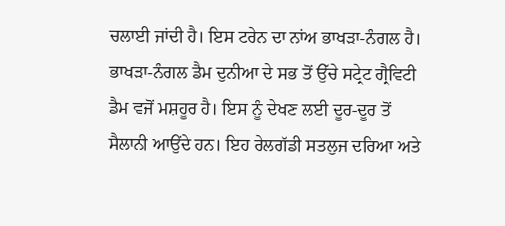ਚਲਾਈ ਜਾਂਦੀ ਹੈ। ਇਸ ਟਰੇਨ ਦਾ ਨਾਂਅ ਭਾਖੜਾ-ਨੰਗਲ ਹੈ। ਭਾਖੜਾ-ਨੰਗਲ ਡੈਮ ਦੁਨੀਆ ਦੇ ਸਭ ਤੋਂ ਉੱਚੇ ਸਟ੍ਰੇਟ ਗ੍ਰੈਵਿਟੀ ਡੈਮ ਵਜੋਂ ਮਸ਼ਹੂਰ ਹੈ। ਇਸ ਨੂੰ ਦੇਖਣ ਲਈ ਦੂਰ-ਦੂਰ ਤੋਂ ਸੈਲਾਨੀ ਆਉਂਦੇ ਹਨ। ਇਹ ਰੇਲਗੱਡੀ ਸਤਲੁਜ ਦਰਿਆ ਅਤੇ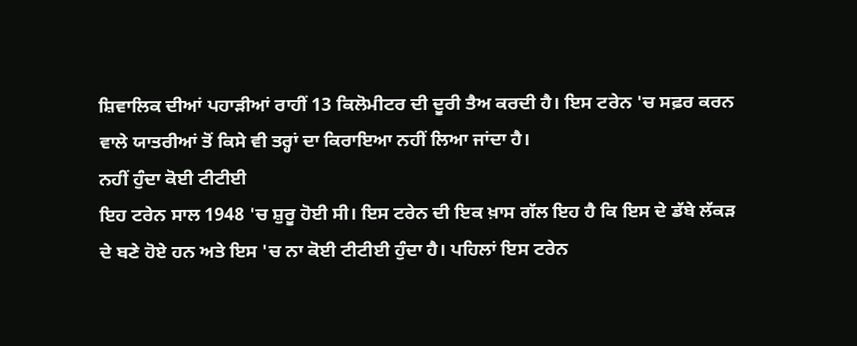ਸ਼ਿਵਾਲਿਕ ਦੀਆਂ ਪਹਾੜੀਆਂ ਰਾਹੀਂ 13 ਕਿਲੋਮੀਟਰ ਦੀ ਦੂਰੀ ਤੈਅ ਕਰਦੀ ਹੈ। ਇਸ ਟਰੇਨ 'ਚ ਸਫ਼ਰ ਕਰਨ ਵਾਲੇ ਯਾਤਰੀਆਂ ਤੋਂ ਕਿਸੇ ਵੀ ਤਰ੍ਹਾਂ ਦਾ ਕਿਰਾਇਆ ਨਹੀਂ ਲਿਆ ਜਾਂਦਾ ਹੈ।
ਨਹੀਂ ਹੁੰਦਾ ਕੋਈ ਟੀਟੀਈ
ਇਹ ਟਰੇਨ ਸਾਲ 1948 'ਚ ਸ਼ੁਰੂ ਹੋਈ ਸੀ। ਇਸ ਟਰੇਨ ਦੀ ਇਕ ਖ਼ਾਸ ਗੱਲ ਇਹ ਹੈ ਕਿ ਇਸ ਦੇ ਡੱਬੇ ਲੱਕੜ ਦੇ ਬਣੇ ਹੋਏ ਹਨ ਅਤੇ ਇਸ 'ਚ ਨਾ ਕੋਈ ਟੀਟੀਈ ਹੁੰਦਾ ਹੈ। ਪਹਿਲਾਂ ਇਸ ਟਰੇਨ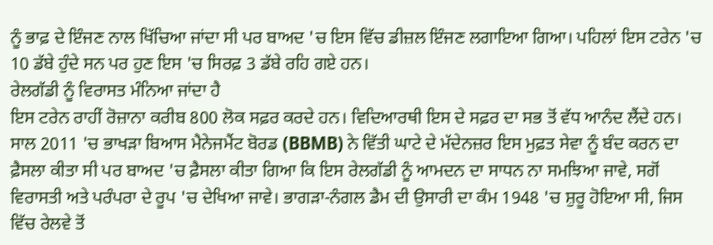ਨੂੰ ਭਾਫ਼ ਦੇ ਇੰਜਣ ਨਾਲ ਖਿੱਚਿਆ ਜਾਂਦਾ ਸੀ ਪਰ ਬਾਅਦ 'ਚ ਇਸ ਵਿੱਚ ਡੀਜ਼ਲ ਇੰਜਣ ਲਗਾਇਆ ਗਿਆ। ਪਹਿਲਾਂ ਇਸ ਟਰੇਨ 'ਚ 10 ਡੱਬੇ ਹੁੰਦੇ ਸਨ ਪਰ ਹੁਣ ਇਸ 'ਚ ਸਿਰਫ਼ 3 ਡੱਬੇ ਰਹਿ ਗਏ ਹਨ।
ਰੇਲਗੱਡੀ ਨੂੰ ਵਿਰਾਸਤ ਮੰਨਿਆ ਜਾਂਦਾ ਹੈ
ਇਸ ਟਰੇਨ ਰਾਹੀਂ ਰੋਜ਼ਾਨਾ ਕਰੀਬ 800 ਲੋਕ ਸਫ਼ਰ ਕਰਦੇ ਹਨ। ਵਿਦਿਆਰਥੀ ਇਸ ਦੇ ਸਫ਼ਰ ਦਾ ਸਭ ਤੋਂ ਵੱਧ ਆਨੰਦ ਲੈਂਦੇ ਹਨ। ਸਾਲ 2011 'ਚ ਭਾਖੜਾ ਬਿਆਸ ਮੈਨੇਜਮੈਂਟ ਬੋਰਡ (BBMB) ਨੇ ਵਿੱਤੀ ਘਾਟੇ ਦੇ ਮੱਦੇਨਜ਼ਰ ਇਸ ਮੁਫ਼ਤ ਸੇਵਾ ਨੂੰ ਬੰਦ ਕਰਨ ਦਾ ਫ਼ੈਸਲਾ ਕੀਤਾ ਸੀ ਪਰ ਬਾਅਦ 'ਚ ਫ਼ੈਸਲਾ ਕੀਤਾ ਗਿਆ ਕਿ ਇਸ ਰੇਲਗੱਡੀ ਨੂੰ ਆਮਦਨ ਦਾ ਸਾਧਨ ਨਾ ਸਮਝਿਆ ਜਾਵੇ, ਸਗੋਂ ਵਿਰਾਸਤੀ ਅਤੇ ਪਰੰਪਰਾ ਦੇ ਰੂਪ 'ਚ ਦੇਖਿਆ ਜਾਵੇ। ਭਾਗੜਾ-ਨੰਗਲ ਡੈਮ ਦੀ ਉਸਾਰੀ ਦਾ ਕੰਮ 1948 'ਚ ਸ਼ੁਰੂ ਹੋਇਆ ਸੀ, ਜਿਸ ਵਿੱਚ ਰੇਲਵੇ ਤੋਂ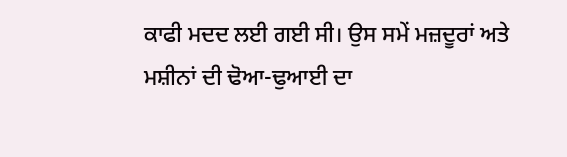ਕਾਫੀ ਮਦਦ ਲਈ ਗਈ ਸੀ। ਉਸ ਸਮੇਂ ਮਜ਼ਦੂਰਾਂ ਅਤੇ ਮਸ਼ੀਨਾਂ ਦੀ ਢੋਆ-ਢੁਆਈ ਦਾ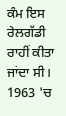ਕੰਮ ਇਸ ਰੇਲਗੱਡੀ ਰਾਹੀਂ ਕੀਤਾ ਜਾਂਦਾ ਸੀ। 1963 'ਚ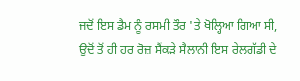ਜਦੋਂ ਇਸ ਡੈਮ ਨੂੰ ਰਸਮੀ ਤੌਰ 'ਤੇ ਖੋਲ੍ਹਿਆ ਗਿਆ ਸੀ, ਉਦੋਂ ਤੋਂ ਹੀ ਹਰ ਰੋਜ਼ ਸੈਂਕੜੇ ਸੈਲਾਨੀ ਇਸ ਰੇਲਗੱਡੀ ਦੇ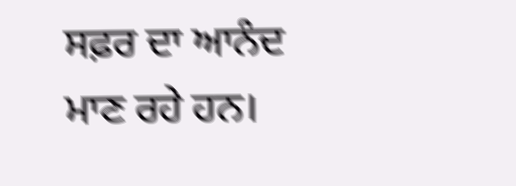ਸਫ਼ਰ ਦਾ ਆਨੰਦ ਮਾਣ ਰਹੇ ਹਨ।